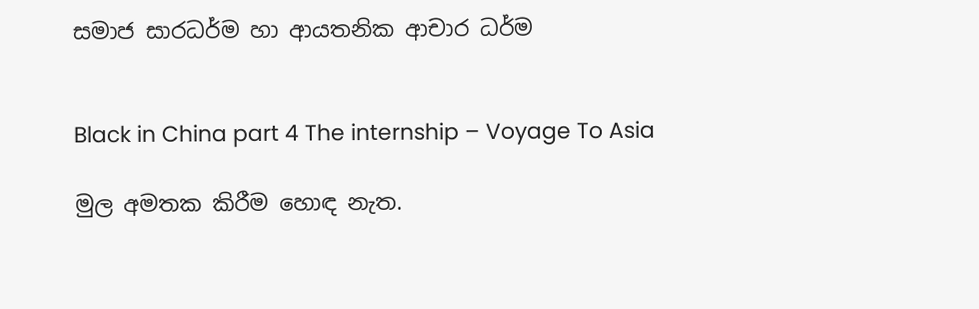සමාජ සාරධර්ම හා ආයතනික ආචාර ධර්ම


Black in China part 4 The internship – Voyage To Asia

මුල අමතක කිරීම හොඳ නැත.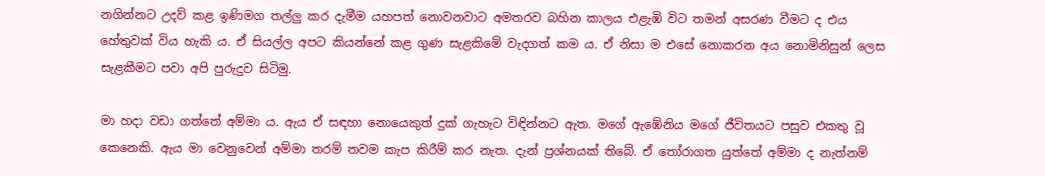නගින්නට උදව් කළ ඉණිමග තල්ලු කර දැමීම යහපත් නොවනවාට අමතරව බහින කාලය එළැඹි විට තමන් අසරණ වීමට ද එය හේතුවක් විය හැකි ය. ඒ සියල්ල අපට කියන්නේ කළ ගුණ සැළකිමේ වැදගත් කම ය. ඒ නිසා ම එසේ නොකරන අය නොමිනිසුන් ලෙස සැළකීමට පවා අපි පුරුදුව සිටිමු.

මා හදා වඩා ගත්තේ අම්මා ය. ඇය ඒ සඳහා නොයෙකුත් දුක් ගැහැට විඳින්නට ඇත. මගේ ඇඹේනිය මගේ ජීවිතයට පසුව එකතු වූ කෙනෙකි. ඇය මා වෙනුවෙන් අම්මා තරම් තවම කැප කිරීම් කර නැත. දැන් ප්‍රශ්නයක් තිබේ. ඒ තෝරාගත යුත්තේ අම්මා ද නැත්නම්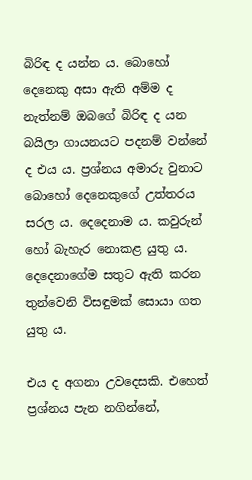බිරිඳ ද යන්න ය. බොහෝ දෙනෙකු අසා ඇති අම්ම ද නැත්නම් ඔබගේ බිරිඳ ද යන බයිලා ගායනයට පදනම් වන්නේ ද එය ය. ප්‍රශ්නය අමාරු වුනාට බොහෝ දෙනෙකුගේ උත්තරය සරල ය. දෙදෙනාම ය. කවුරුන් හෝ බැහැර නොකළ යුතු ය. දෙදෙනාගේම සතුට ඇති කරන තුන්වෙනි විසඳුමක් සොයා ගත යුතු ය.

එය ද අගනා උවදෙසකි. එහෙත් ප්‍රශ්නය පැන නගින්නේ,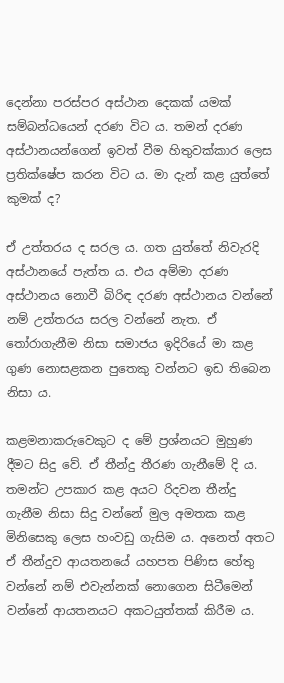දෙන්නා පරස්පර අස්ථාන දෙකක් යමක් සම්බන්ධයෙන් දරණ විට ය. තමන් දරණ අස්ථානයන්ගෙන් ඉවත් වීම හිතුවක්කාර ලෙස ප්‍රතික්ෂේප කරන විට ය. මා දැන් කළ යුත්තේ කුමක් ද?

ඒ උත්තරය ද සරල ය. ගත යුත්තේ නිවැරදි අස්ථානයේ පැත්ත ය. එය අම්මා දරණ අස්ථානය නොවී බිරිඳ දරණ අස්ථානය වන්නේ නම් උත්තරය සරල වන්නේ නැත. ඒ තෝරාගැනීම නිසා සමාජය ඉදිරියේ මා කළ ගුණ නොසළකන පුතෙකු වන්නට ඉඩ තිබෙන නිසා ය.

කළමනාකරුවෙකුට ද මේ ප්‍රශ්නයට මුහුණ දීමට සිදු වේ. ඒ තීන්දු තීරණ ගැනීමේ දි ය. තමන්ට උපකාර කළ අයට රිදවන තීන්දු ගැනීම නිසා සිදු වන්නේ මුල අමතක කළ මිනිසෙකු ලෙස හංවඩු ගැසිම ය. අනෙත් අතට ඒ තීන්දුව ආයතනයේ යහපත පිණිස හේතු වන්නේ නම් එවැන්නක් නොගෙන සිටීමෙන් වන්නේ ආයතනයට අකටයුත්තක් කිරීම ය.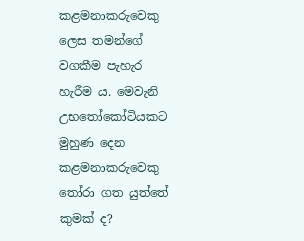කළමනාකරුවෙකු ලෙස තමන්ගේ වගකීම පැහැර හැරීම ය. මෙවැනි උභතෝකෝටියකට මුහුණ දෙන කළමනාකරුවෙකු තෝරා ගත යුත්තේ කුමක් ද?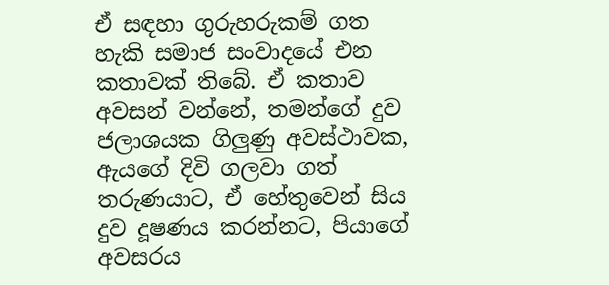ඒ සඳහා ගුරුහරුකම් ගත හැකි සමාජ සංවාදයේ එන කතාවක් තිබේ. ඒ කතාව අවසන් වන්නේ, තමන්ගේ දුව ජලාශයක ගිලුණු අවස්ථාවක, ඇයගේ දිවි ගලවා ගත් තරුණයාට, ඒ හේතුවෙන් සිය දුව දූෂණය කරන්නට, පියාගේ අවසරය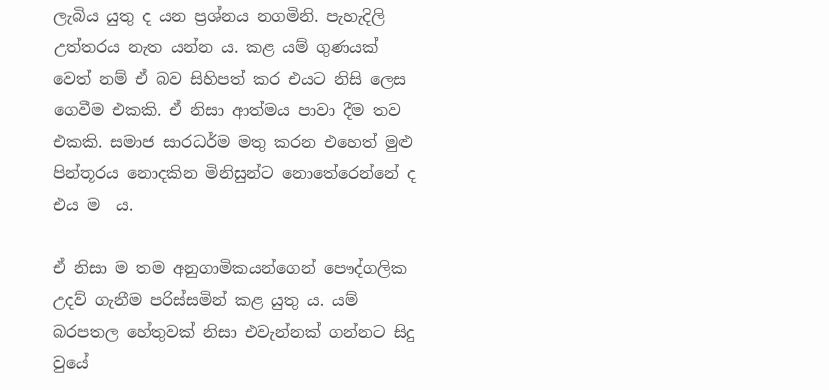ලැබිය යුතු ද යන ප්‍රශ්නය නගමිනි. පැහැදිලි උත්තරය නැත යන්න ය. කළ යම් ගුණයක් වෙත් නම් ඒ බව සිහිපත් කර එයට නිසි ලෙස ගෙවීම එකකි. ඒ නිසා ආත්මය පාවා දීම තව එකකි. සමාජ සාරධර්ම මතු කරන එහෙත් මුළු පින්තූරය නොදකින මිනිසුන්ට නොතේරෙන්නේ ද එය ම  ය.

ඒ නිසා ම තම අනුගාමිකයන්ගෙන් පෞද්ගලික උදව් ගැනීම පරිස්සමින් කළ යුතු ය. යම් බරපතල හේතුවක් නිසා එවැන්නක් ගන්නට සිදු වුයේ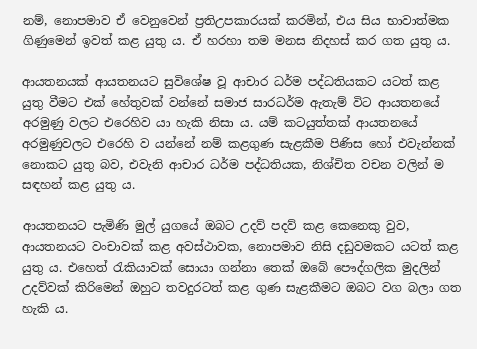නම්, නොපමාව ඒ වෙනුවෙන් ප්‍රතිඋපකාරයක් කරමින්, එය සිය භාවාත්මක ගිණුමෙන් ඉවත් කළ යුතු ය. ඒ හරහා තම මනස නිදහස් කර ගත යුතු ය.

ආයතනයක් ආයතනයට සුවිශේෂ වූ ආචාර ධර්ම පද්ධතියකට යටත් කළ යුතු වීමට එක් හේතුවක් වන්නේ සමාජ සාරධර්ම ඇතැම් විට ආයතනයේ අරමුණු වලට එරෙහිව යා හැකි නිසා ය. යම් කටයුත්තක් ආයතනයේ අරමුණුවලට එරෙහි ව යන්නේ නම් කළගුණ සැළකීම පිණිස හෝ එවැන්නක් නොකට යුතු බව, එවැනි ආචාර ධර්ම පද්ධතියක, නිශ්චිත වචන වලින් ම සඳහන් කළ යුතු ය.

ආයතනයට පැමිණි මුල් යුගයේ ඔබට උදව් පදව් කළ කෙනෙකු වුව, ආයතනයට වංචාවක් කළ අවස්ථාවක, නොපමාව නිසි දඩුවමකට යටත් කළ යුතු ය. එහෙත් රැකියාවක් සොයා ගන්නා තෙක් ඔබේ පෞද්ගලික මුදලින් උදව්වක් කිරිමෙන් ඔහුට තවදුරටත් කළ ගුණ සැළකීමට ඔබට වග බලා ගත හැකි ය.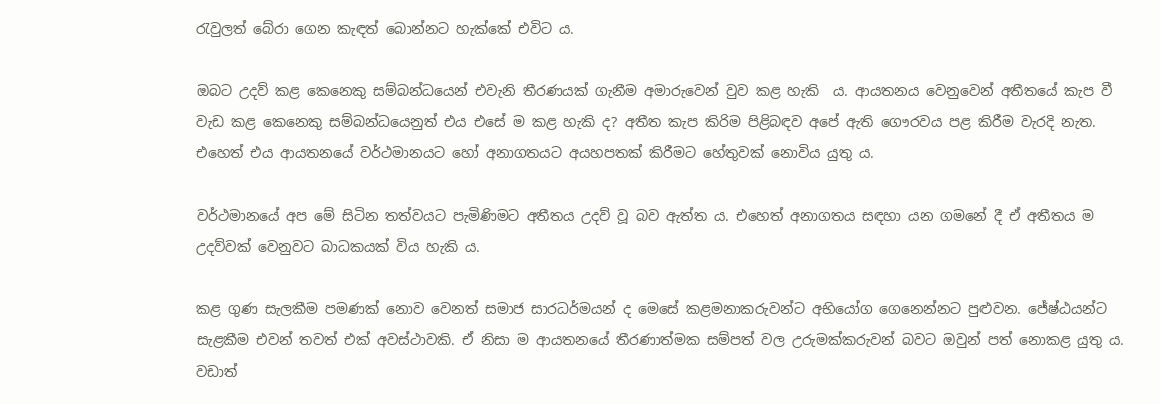රැවුලත් බේරා ගෙන කැඳත් බොන්නට හැක්කේ එවිට ය.

ඔබට උදව් කළ කෙනෙකු සම්බන්ධයෙන් එවැනි තීරණයක් ගැනීම අමාරුවෙන් වුව කළ හැකි  ය. ආයතනය වෙනුවෙන් අතීතයේ කැප වී වැඩ කළ කෙනෙකු සම්බන්ධයෙනුත් එය එසේ ම කළ හැකි ද? අතීත කැප කිරිම පිළිබඳව අපේ ඇති ගෞරවය පළ කිරීම වැරදි නැත. එහෙත් එය ආයතනයේ වර්ථමානයට හෝ අනාගතයට අයහපතක් කිරීමට හේතුවක් නොවිය යුතු ය.

වර්ථමානයේ අප මේ සිටින තත්වයට පැමිණිමට අතීතය උදව් වූ බව ඇත්ත ය. එහෙත් අනාගතය සඳහා යන ගමනේ දී ඒ අතීතය ම උදව්වක් වෙනුවට බාධකයක් විය හැකි ය.

කළ ගුණ සැලකීම පමණක් නොව වෙනත් සමාජ සාරධර්මයන් ද මෙසේ කළමනාකරුවන්ට අභියෝග ගෙනෙන්නට පුළුවන. ජේෂ්ඨයන්ට සැළකීම එවන් තවත් එක් අවස්ථාවකි. ඒ නිසා ම ආයතනයේ තීරණාත්මක සම්පත් වල උරුමක්කරුවන් බවට ඔවුන් පත් නොකළ යුතු ය. වඩාත්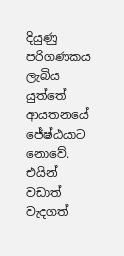දියුණු පරිගණකය ලැබිය යුත්තේ ආයතනයේ ජේෂ්ඨයාට නොවේ. එයින් වඩාත් වැදගත්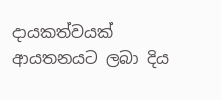දායකත්වයක් ආයතනයට ලබා දිය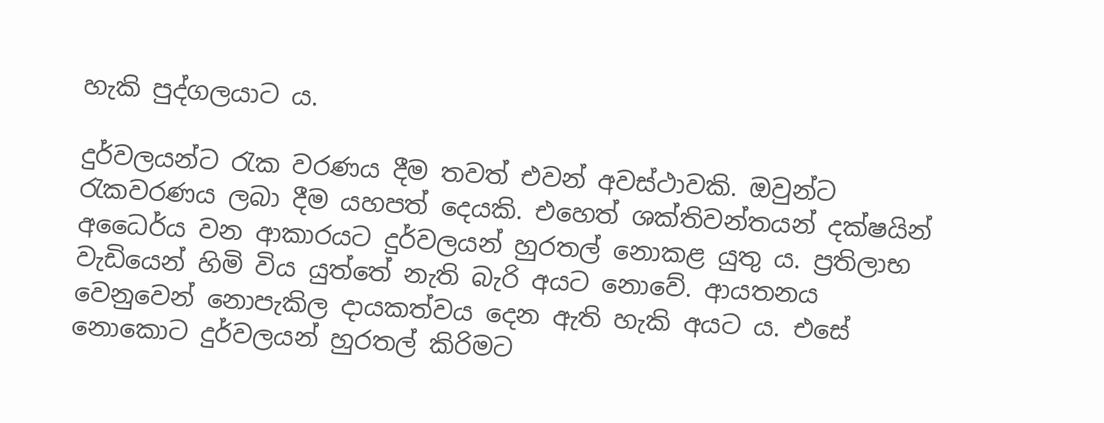හැකි පුද්ගලයාට ය.

දුර්වලයන්ට රැක වරණය දීම තවත් එවන් අවස්ථාවකි. ඔවුන්ට රැකවරණය ලබා දීම යහපත් දෙයකි. එහෙත් ශක්තිවන්තයන් දක්ෂයින් අධෛර්ය වන ආකාරයට දුර්වලයන් හුරතල් නොකළ යුතු ය. ප්‍රතිලාභ වැඩියෙන් හිමි විය යුත්තේ නැති බැරි අයට නොවේ. ආයතනය වෙනුවෙන් නොපැකිල දායකත්වය දෙන ඇති හැකි අයට ය. එසේ නොකොට දුර්වලයන් හුරතල් කිරිමට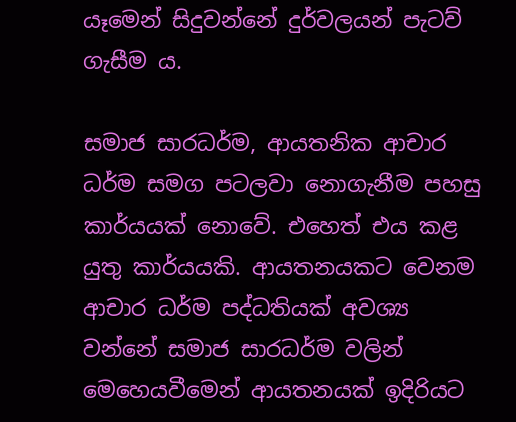යෑමෙන් සිදුවන්නේ දුර්වලයන් පැටව් ගැසීම ය.

සමාජ සාරධර්ම, ආයතනික ආචාර ධර්ම සමග පටලවා නොගැනීම පහසු කාර්යයක් නොවේ. එහෙත් එය කළ යුතු කාර්යයකි. ආයතනයකට වෙනම ආචාර ධර්ම පද්ධතියක් අවශ්‍ය වන්නේ සමාජ සාරධර්ම වලින් මෙහෙයවීමෙන් ආයතනයක් ඉදිරියට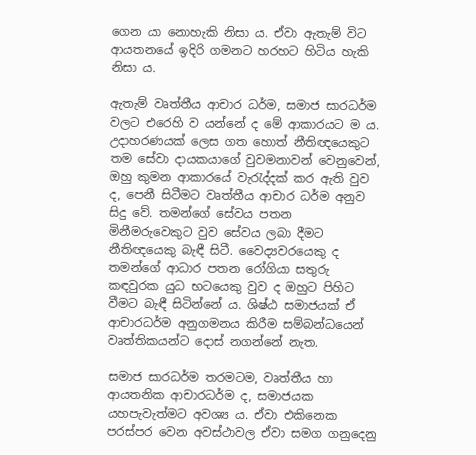ගෙන යා නොහැකි නිසා ය. ඒවා ඇතැම් විට ආයතනයේ ඉදිරි ගමනට හරහට හිටිය හැකි නිසා ය.

ඇතැම් වෘත්තීය ආචාර ධර්ම, සමාජ සාරධර්ම වලට එරෙහි ව යන්නේ ද මේ ආකාරයට ම ය. උදාහරණයක් ලෙස ගත හොත් නීතිඥයෙකුට තම සේවා දායකයාගේ වුවමනාවන් වෙනුවෙන්, ඔහු කුමන ආකාරයේ වැරැද්දක් කර ඇති වුව ද, පෙනී සිටීමට වෘත්තීය ආචාර ධර්ම අනුව සිදු වේ. තමන්ගේ සේවය පතන මිනීමරුවෙකුට වුව සේවය ලබා දීමට නීතිඥයෙකු බැඳී සිටී. වෛද්‍යවරයෙකු ද තමන්ගේ ආධාර පතන රෝගියා සතුරු කඳවුරක යුධ භටයෙකු වුව ද ඔහුට පිහිට වීමට බැඳී සිටින්නේ ය. ශිෂ්ඨ සමාජයක් ඒ ආචාරධර්ම අනුගමනය කිරීම සම්බන්ධයෙන් වෘත්තිකයන්ට දොස් නගන්නේ නැත.

සමාජ සාරධර්ම තරමටම, වෘත්තීය හා ආයතනික ආචාරධර්ම ද, සමාජයක යහපැවැත්මට අවශ්‍ය ය. ඒවා එකිනෙක පරස්පර වෙන අවස්ථාවල ඒවා සමග ගනුදෙනු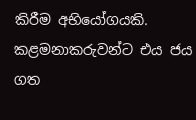කිරීම අභියෝගයකි. කළමනාකරුවන්ට එය ජය ගත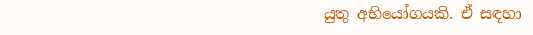යුතු අභියෝගයකි. ඒ සඳහා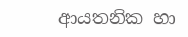ආයතනික හා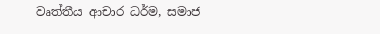වෘත්තීය ආචාර ධර්ම, සමාජ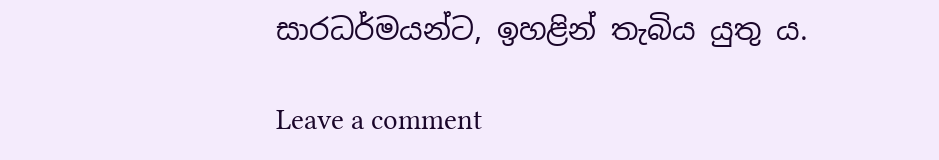සාරධර්මයන්ට, ඉහළින් තැබිය යුතු ය.

Leave a comment